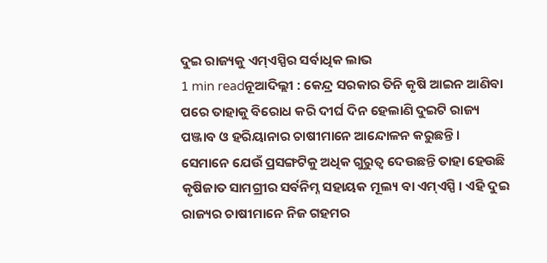ଦୁଇ ରାଜ୍ୟକୁ ଏମ୍ଏସ୍ପିର ସର୍ବାଧିକ ଲାଭ
1 min readନୂଆଦିଲ୍ଲୀ : କେନ୍ଦ୍ର ସରକାର ତିନି କୃଷି ଆଇନ ଆଣିବା ପରେ ତାହାକୁ ବିରୋଧ କରି ଦୀର୍ଘ ଦିନ ହେଲାଣି ଦୁଇଟି ରାଜ୍ୟ ପଞ୍ଜାବ ଓ ହରିୟାନାର ଚାଷୀମାନେ ଆନ୍ଦୋଳନ କରୁଛନ୍ତି। ସେମାନେ ଯେଉଁ ପ୍ରସଙ୍ଗଟିକୁ ଅଧିକ ଗୁରୁତ୍ବ ଦେଉଛନ୍ତି ତାହା ହେଉଛି କୃଷିଜାତ ସାମଗ୍ରୀର ସର୍ବନିମ୍ନ ସହାୟକ ମୂଲ୍ୟ ବା ଏମ୍ଏସ୍ପି। ଏହି ଦୁଇ ରାଜ୍ୟର ଚାଷୀମାନେ ନିଜ ଗହମର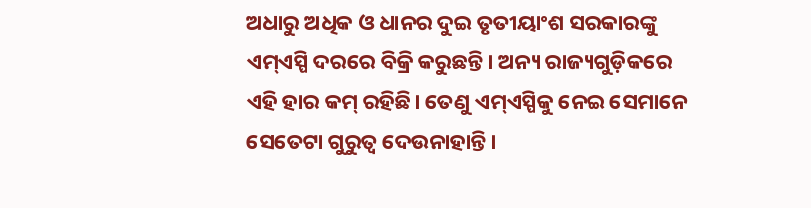ଅଧାରୁ ଅଧିକ ଓ ଧାନର ଦୁଇ ତୃତୀୟାଂଶ ସରକାରଙ୍କୁ ଏମ୍ଏସ୍ପି ଦରରେ ବିକ୍ରି କରୁଛନ୍ତି। ଅନ୍ୟ ରାଜ୍ୟଗୁଡ଼ିକରେ ଏହି ହାର କମ୍ ରହିଛି। ତେଣୁ ଏମ୍ଏସ୍ପିକୁ ନେଇ ସେମାନେ ସେତେଟା ଗୁରୁତ୍ବ ଦେଉନାହାନ୍ତି।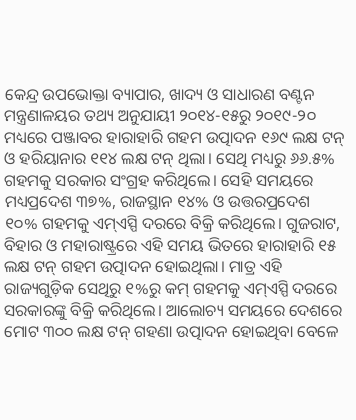କେନ୍ଦ୍ର ଉପଭୋକ୍ତା ବ୍ୟାପାର, ଖାଦ୍ୟ ଓ ସାଧାରଣ ବଣ୍ଟନ ମନ୍ତ୍ରଣାଳୟର ତଥ୍ୟ ଅନୁଯାୟୀ ୨୦୧୪-୧୫ରୁ ୨୦୧୯-୨୦ ମଧ୍ୟରେ ପଞ୍ଜାବର ହାରାହାରି ଗହମ ଉତ୍ପାଦନ ୧୬୯ ଲକ୍ଷ ଟନ୍ ଓ ହରିୟାନାର ୧୧୪ ଲକ୍ଷ ଟନ୍ ଥିଲା। ସେଥି ମଧ୍ୟରୁ ୬୬.୫% ଗହମକୁ ସରକାର ସଂଗ୍ରହ କରିଥିଲେ। ସେହି ସମୟରେ ମଧ୍ୟପ୍ରଦେଶ ୩୭%, ରାଜସ୍ଥାନ ୧୪% ଓ ଉତ୍ତରପ୍ରଦେଶ ୧୦% ଗହମକୁ ଏମ୍ଏସ୍ପି ଦରରେ ବିକ୍ରି କରିଥିଲେ। ଗୁଜରାଟ, ବିହାର ଓ ମହାରାଷ୍ଟ୍ରରେ ଏହି ସମୟ ଭିତରେ ହାରାହାରି ୧୫ ଲକ୍ଷ ଟନ୍ ଗହମ ଉତ୍ପାଦନ ହୋଇଥିଲା। ମାତ୍ର ଏହି ରାଜ୍ୟଗୁଡ଼ିକ ସେଥିରୁ ୧%ରୁ କମ୍ ଗହମକୁ ଏମ୍ଏସ୍ପି ଦରରେ ସରକାରଙ୍କୁ ବିକ୍ରି କରିଥିଲେ। ଆଲୋଚ୍ୟ ସମୟରେ ଦେଶରେ ମୋଟ ୩୦୦ ଲକ୍ଷ ଟନ୍ ଗହଣା ଉତ୍ପାଦନ ହୋଇଥିବା ବେଳେ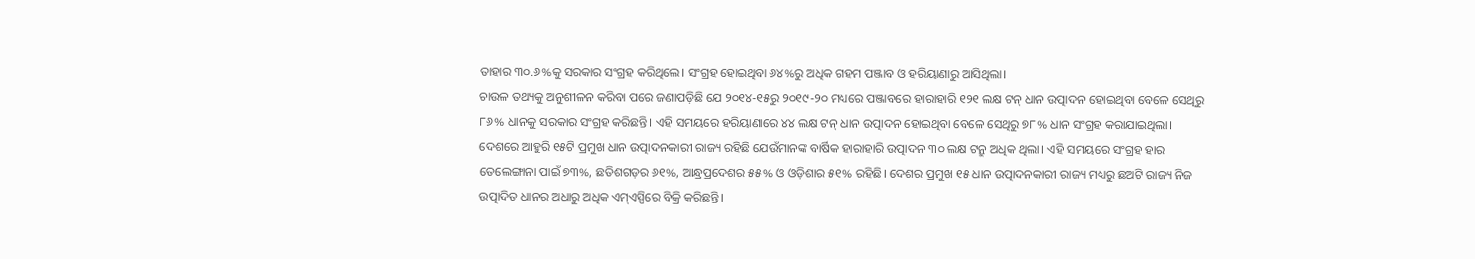ତାହାର ୩୦.୬%କୁ ସରକାର ସଂଗ୍ରହ କରିଥିଲେ। ସଂଗ୍ରହ ହୋଇଥିବା ୬୪%ରୁ ଅଧିକ ଗହମ ପଞ୍ଜାବ ଓ ହରିୟାଣାରୁ ଆସିଥିଲା।
ଚାଉଳ ତଥ୍ୟକୁ ଅନୁଶୀଳନ କରିବା ପରେ ଜଣାପଡ଼ିଛି ଯେ ୨୦୧୪-୧୫ରୁ ୨୦୧୯-୨୦ ମଧ୍ୟରେ ପଞ୍ଜାବରେ ହାରାହାରି ୧୨୧ ଲକ୍ଷ ଟନ୍ ଧାନ ଉତ୍ପାଦନ ହୋଇଥିବା ବେଳେ ସେଥିରୁ ୮୬% ଧାନକୁ ସରକାର ସଂଗ୍ରହ କରିଛନ୍ତି। ଏହି ସମୟରେ ହରିୟାଣାରେ ୪୪ ଲକ୍ଷ ଟନ୍ ଧାନ ଉତ୍ପାଦନ ହୋଇଥିବା ବେଳେ ସେଥିରୁ ୭୮% ଧାନ ସଂଗ୍ରହ କରାଯାଇଥିଲା। ଦେଶରେ ଆହୁରି ୧୫ଟି ପ୍ରମୁଖ ଧାନ ଉତ୍ପାଦନକାରୀ ରାଜ୍ୟ ରହିଛି ଯେଉଁମାନଙ୍କ ବାର୍ଷିକ ହାରାହାରି ଉତ୍ପାଦନ ୩୦ ଲକ୍ଷ ଟନ୍ରୁ ଅଧିକ ଥିଲା। ଏହି ସମୟରେ ସଂଗ୍ରହ ହାର ତେଲେଙ୍ଗାନା ପାଇଁ ୭୩%, ଛତିଶଗଡ଼ର ୬୧%, ଆନ୍ଧ୍ରପ୍ରଦେଶର ୫୫% ଓ ଓଡ଼ିଶାର ୫୧% ରହିଛି। ଦେଶର ପ୍ରମୁଖ ୧୫ ଧାନ ଉତ୍ପାଦନକାରୀ ରାଜ୍ୟ ମଧ୍ୟରୁ ଛଅଟି ରାଜ୍ୟ ନିଜ ଉତ୍ପାଦିତ ଧାନର ଅଧାରୁ ଅଧିକ ଏମ୍ଏସ୍ପିରେ ବିକ୍ରି କରିଛନ୍ତି।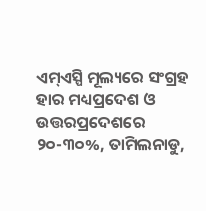ଏମ୍ଏସ୍ପି ମୂଲ୍ୟରେ ସଂଗ୍ରହ ହାର ମଧ୍ୟପ୍ରଦେଶ ଓ ଉତ୍ତରପ୍ରଦେଶରେ ୨୦-୩୦%, ତାମିଲନାଡୁ,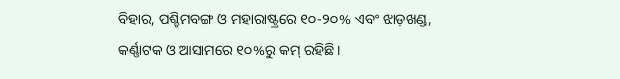ବିହାର, ପଶ୍ଚିମବଙ୍ଗ ଓ ମହାରାଷ୍ଟ୍ରରେ ୧୦-୨୦% ଏବଂ ଝାଡ଼ଖଣ୍ଡ, କର୍ଣ୍ଣାଟକ ଓ ଆସାମରେ ୧୦%ରୁ କମ୍ ରହିଛି।